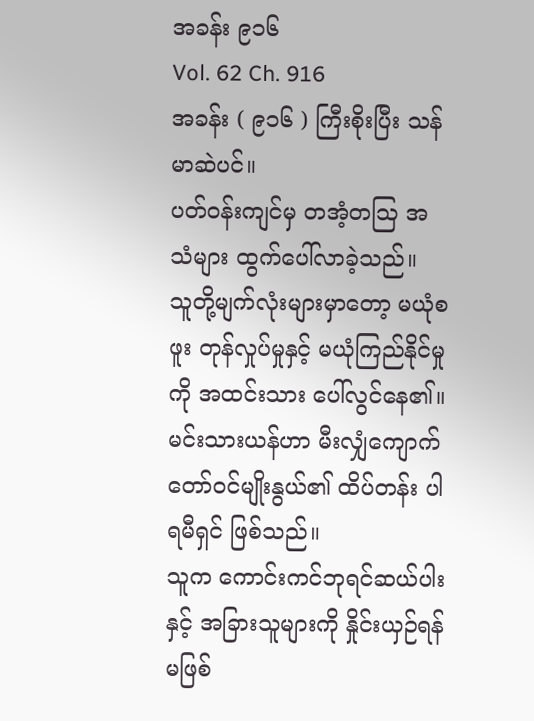အခန်း ၉၁၆
Vol. 62 Ch. 916
အခန်း ( ၉၁၆ ) ကြီးစိုးပြီး သန်မာဆဲပင်။
ပတ်ဝန်းကျင်မှ တအံ့တဩ အသံများ ထွက်ပေါ်လာခဲ့သည်။
သူတို့မျက်လုံးများမှာတော့ မယုံစဖူး တုန်လှုပ်မှုနှင့် မယုံကြည်နိုင်မှုကို အထင်းသား ပေါ်လွင်နေ၏။
မင်းသားယန်ဟာ မီးလျှံကျောက် တော်ဝင်မျိုးနွယ်၏ ထိပ်တန်း ပါရမီရှင် ဖြစ်သည်။
သူက ကောင်းကင်ဘုရင်ဆယ်ပါးနှင့် အခြားသူများကို နှိုင်းယှဉ်ရန် မဖြစ်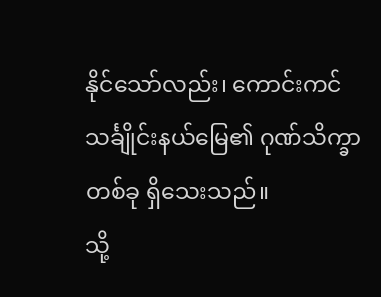နိုင်သော်လည်း၊ ကောင်းကင်သင်္ချိုင်းနယ်မြေ၏ ဂုဏ်သိက္ခာတစ်ခု ရှိသေးသည်။
သို့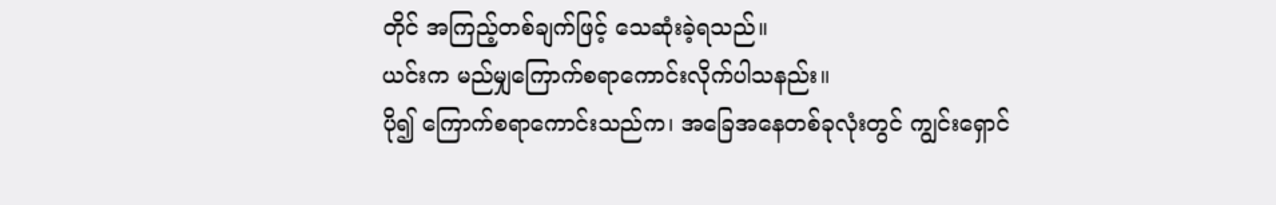တိုင် အကြည့်တစ်ချက်ဖြင့် သေဆုံးခဲ့ရသည်။
ယင်းက မည်မျှကြောက်စရာကောင်းလိုက်ပါသနည်း။
ပို၍ ကြောက်စရာကောင်းသည်က၊ အခြေအနေတစ်ခုလုံးတွင် ကျွင်းရှောင်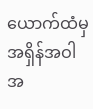ယောက်ထံမှ အရှိန်အဝါအ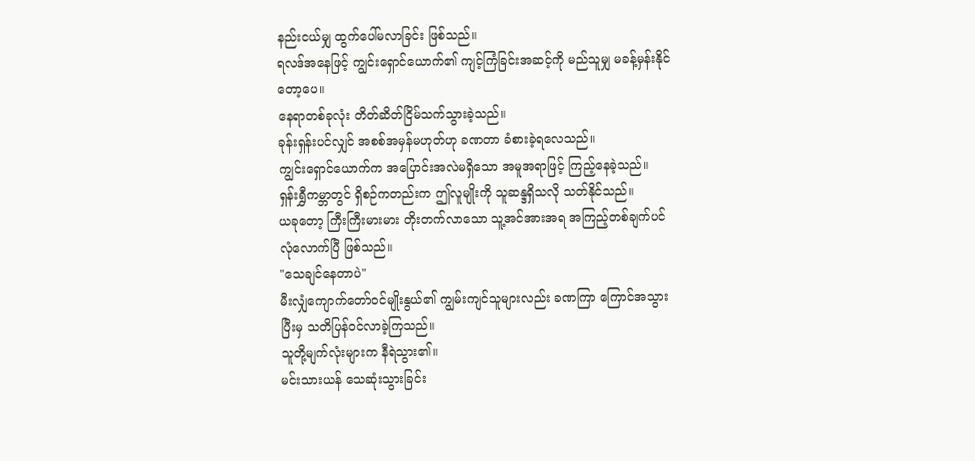နည်းငယ်မျှ ထွက်ပေါ်မလာခြင်း ဖြစ်သည်။
ရလဒ်အနေဖြင့် ကျွင်းရှောင်ယောက်၏ ကျင့်ကြံခြင်းအဆင့်ကို မည်သူမျှ မခန့်မှန်းနိုင်တော့ပေ။
နေရာတစ်ခုလုံး တိတ်ဆိတ်ငြိမ်သက်သွားခဲ့သည်။
ခုန်းရှန်းပင်လျှင် အစစ်အမှန်မဟုတ်ဟု ခဏတာ ခံစားခဲ့ရလေသည်။
ကျွင်းရှောင်ယောက်က အပြောင်းအလဲမရှိသော အမူအရာဖြင့် ကြည့်နေခဲ့သည်။
ရှန်းရွှီကမ္ဘာတွင် ရှိစဉ်ကတည်းက ဤလူမျိုးကို သူဆန္ဒရှိသလို သတ်နိုင်သည်။
ယခုတော့ ကြီးကြီးမားမား တိုးတက်လာသော သူ့အင်အားအရ အကြည့်တစ်ချက်ပင် လုံလောက်ပြီ ဖြစ်သည်။
"သေချင်နေတာပဲ"
မီးလျှံကျောက်တော်ဝင်မျိုးနွယ်၏ ကျွမ်းကျင်သူများလည်း ခဏကြာ ကြောင်အသွားပြီးမှ သတိပြန်ဝင်လာခဲ့ကြသည်။
သူတို့မျက်လုံးများက နီရဲသွား၏။
မင်းသားယန် သေဆုံးသွားခြင်း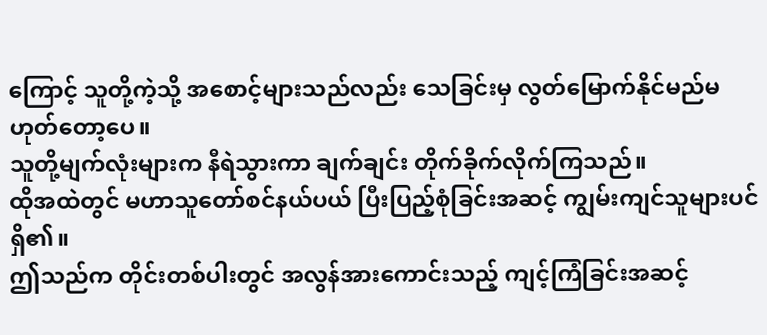ကြောင့် သူတို့ကဲ့သို့ အစောင့်များသည်လည်း သေခြင်းမှ လွတ်မြောက်နိုင်မည်မဟုတ်တော့ပေ။
သူတို့မျက်လုံးများက နီရဲသွားကာ ချက်ချင်း တိုက်ခိုက်လိုက်ကြသည်။
ထိုအထဲတွင် မဟာသူတော်စင်နယ်ပယ် ပြီးပြည့်စုံခြင်းအဆင့် ကျွမ်းကျင်သူများပင် ရှိ၏။
ဤသည်က တိုင်းတစ်ပါးတွင် အလွန်အားကောင်းသည့် ကျင့်ကြံခြင်းအဆင့်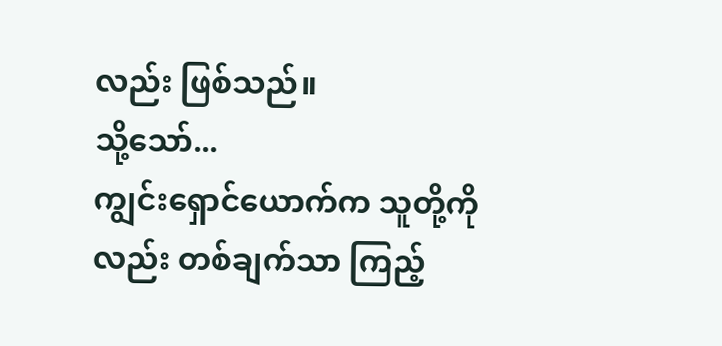လည်း ဖြစ်သည်။
သို့သော်...
ကျွင်းရှောင်ယောက်က သူတို့ကိုလည်း တစ်ချက်သာ ကြည့်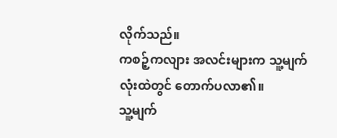လိုက်သည်။
ကစဉ့်ကလျား အလင်းများက သူ့မျက်လုံးထဲတွင် တောက်ပလာ၏။
သူ့မျက်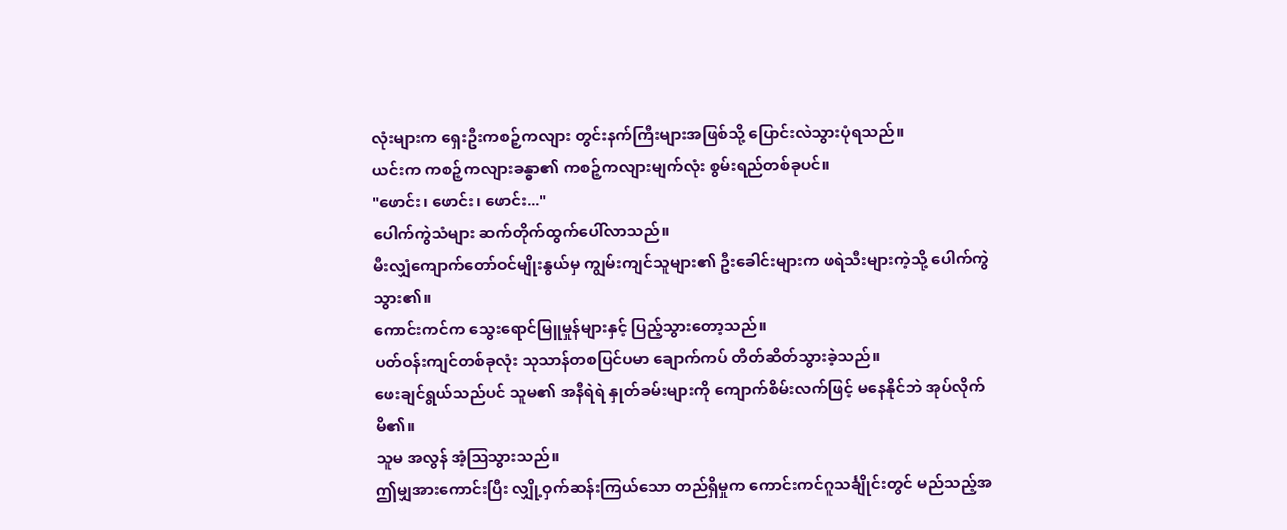လုံးများက ရှေးဦးကစဉ့်ကလျား တွင်းနက်ကြီးများအဖြစ်သို့ ပြောင်းလဲသွားပုံရသည်။
ယင်းက ကစဉ့်ကလျားခန္ဓာ၏ ကစဉ့်ကလျားမျက်လုံး စွမ်းရည်တစ်ခုပင်။
"ဖောင်း၊ ဖောင်း၊ ဖောင်း..."
ပေါက်ကွဲသံများ ဆက်တိုက်ထွက်ပေါ်လာသည်။
မီးလျှံကျောက်တော်ဝင်မျိုးနွယ်မှ ကျွမ်းကျင်သူများ၏ ဦးခေါင်းများက ဖရဲသီးများကဲ့သို့ ပေါက်ကွဲသွား၏။
ကောင်းကင်က သွေးရောင်မြူမှုန်များနှင့် ပြည့်သွားတော့သည်။
ပတ်ဝန်းကျင်တစ်ခုလုံး သုသာန်တစပြင်ပမာ ချောက်ကပ် တိတ်ဆိတ်သွားခဲ့သည်။
ဖေးချင်ရွယ်သည်ပင် သူမ၏ အနီရဲရဲ နှုတ်ခမ်းများကို ကျောက်စိမ်းလက်ဖြင့် မနေနိုင်ဘဲ အုပ်လိုက်မိ၏။
သူမ အလွန် အံ့ဩသွားသည်။
ဤမျှအားကောင်းပြီး လျှို့ဝှက်ဆန်းကြယ်သော တည်ရှိမှုက ကောင်းကင်ဂူသင်္ချိုင်းတွင် မည်သည့်အ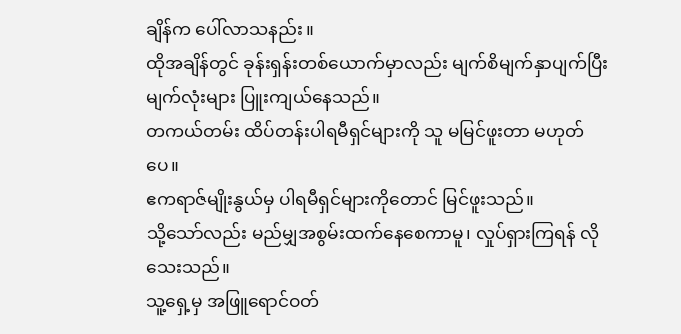ချိန်က ပေါ်လာသနည်း။
ထိုအချိန်တွင် ခုန်းရှန်းတစ်ယောက်မှာလည်း မျက်စိမျက်နှာပျက်ပြီး မျက်လုံးများ ပြူးကျယ်နေသည်။
တကယ်တမ်း ထိပ်တန်းပါရမီရှင်များကို သူ မမြင်ဖူးတာ မဟုတ်ပေ။
ဧကရာဇ်မျိုးနွယ်မှ ပါရမီရှင်များကိုတောင် မြင်ဖူးသည်။
သို့သော်လည်း မည်မျှအစွမ်းထက်နေစေကာမူ၊ လှုပ်ရှားကြရန် လိုသေးသည်။
သူ့ရှေ့မှ အဖြူရောင်ဝတ်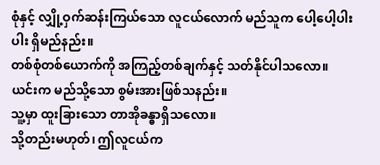စုံနှင့် လျှို့ဝှက်ဆန်းကြယ်သော လူငယ်လောက် မည်သူက ပေါ့ပေါ့ပါးပါး ရှိမည်နည်း။
တစ်စုံတစ်ယောက်ကို အကြည့်တစ်ချက်နှင့် သတ်နိုင်ပါသလော။
ယင်းက မည်သို့သော စွမ်းအားဖြစ်သနည်း။
သူ့မှာ ထူးခြားသော တာအိုခန္ဓာရှိသလော။
သို့တည်းမဟုတ်၊ ဤလူငယ်က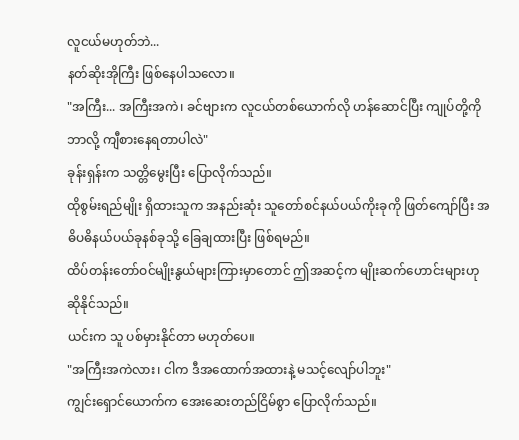လူငယ်မဟုတ်ဘဲ...
နတ်ဆိုးအိုကြီး ဖြစ်နေပါသလော။
"အကြီး... အကြီးအကဲ၊ ခင်ဗျားက လူငယ်တစ်ယောက်လို ဟန်ဆောင်ပြီး ကျုပ်တို့ကို ဘာလို့ ကျီစားနေရတာပါလဲ"
ခုန်းရှန်းက သတ္တိမွေးပြီး ပြောလိုက်သည်။
ထိုစွမ်းရည်မျိုး ရှိထားသူက အနည်းဆုံး သူတော်စင်နယ်ပယ်ကိုးခုကို ဖြတ်ကျော်ပြီး အဓိပဓိနယ်ပယ်ခုနစ်ခုသို့ ခြေချထားပြီး ဖြစ်ရမည်။
ထိပ်တန်းတော်ဝင်မျိုးနွယ်များကြားမှာတောင် ဤအဆင့်က မျိုးဆက်ဟောင်းများဟု ဆိုနိုင်သည်။
ယင်းက သူ ပစ်မှားနိုင်တာ မဟုတ်ပေ။
"အကြီးအကဲလား၊ ငါက ဒီအထောက်အထားနဲ့ မသင့်လျော်ပါဘူး"
ကျွင်းရှောင်ယောက်က အေးဆေးတည်ငြိမ်စွာ ပြောလိုက်သည်။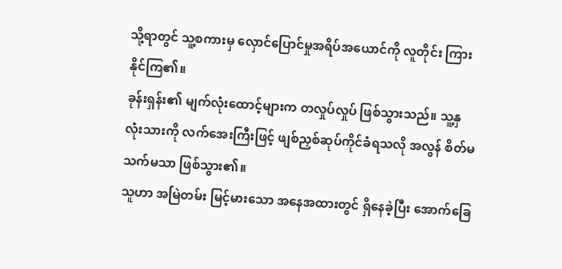သို့ရာတွင် သူ့စကားမှ လှောင်ပြောင်မှုအရိပ်အယောင်ကို လူတိုင်း ကြားနိုင်ကြ၏။
ခုန်းရှန်း၏ မျက်လုံးထောင့်များက တလှုပ်လှုပ် ဖြစ်သွားသည်။ သူ့နှလုံးသားကို လက်အေးကြီးဖြင့် ဖျစ်ညှစ်ဆုပ်ကိုင်ခံရသလို အလွန် စိတ်မသက်မသာ ဖြစ်သွား၏။
သူဟာ အမြဲတမ်း မြင့်မားသော အနေအထားတွင် ရှိနေခဲ့ပြီး အောက်ခြေ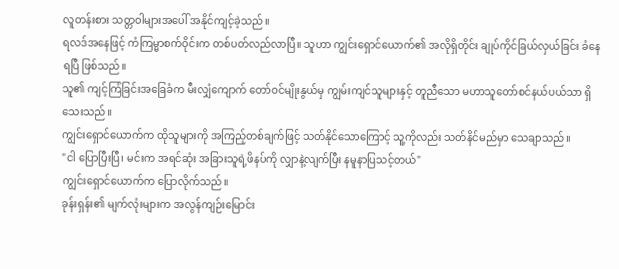လူတန်းစား သတ္တဝါများအပေါ် အနိုင်ကျင့်ခဲ့သည်။
ရလဒ်အနေဖြင့် ကံကြမ္မာစက်ဝိုင်းက တစ်ပတ်လည်လာပြီ။ သူဟာ ကျွင်းရှောင်ယောက်၏ အလိုရှိတိုင်း ချုပ်ကိုင်ခြယ်လှယ်ခြင်း ခံနေရပြီ ဖြစ်သည်။
သူ၏ ကျင့်ကြံခြင်းအခြေခံက မီးလျှံကျောက် တော်ဝင်မျိုးနွယ်မှ ကျွမ်းကျင်သူများနှင့် တူညီသော မဟာသူတော်စင်နယ်ပယ်သာ ရှိသေးသည်။
ကျွင်းရှောင်ယောက်က ထိုသူများကို အကြည့်တစ်ချက်ဖြင့် သတ်နိုင်သောကြောင့် သူ့ကိုလည်း သတ်နိင်မည်မှာ သေချာသည်။
"ငါ ပြောပြီးပြီ၊ မင်းက အရင်ဆုံး အခြားသူရဲ့ဖိနပ်ကို လျှာနဲ့လျက်ပြီး နမူနာပြသင့်တယ်"
ကျွင်းရှောင်ယောက်က ပြောလိုက်သည်။
ခုန်းရှန်း၏ မျက်လုံးများက အလွန်ကျဉ်းမြောင်း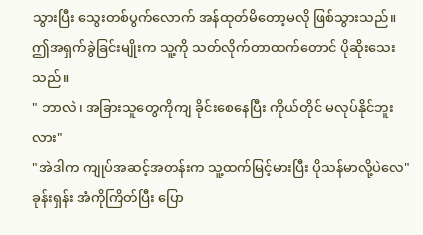သွားပြီး သွေးတစ်ပွက်လောက် အန်ထုတ်မိတော့မလို ဖြစ်သွားသည်။
ဤအရှက်ခွဲခြင်းမျိုးက သူ့ကို သတ်လိုက်တာထက်တောင် ပိုဆိုးသေးသည်။
" ဘာလဲ၊ အခြားသူတွေကိုကျ ခိုင်းစေနေပြီး ကိုယ်တိုင် မလုပ်နိုင်ဘူးလား"
"အဲဒါက ကျုပ်အဆင့်အတန်းက သူ့ထက်မြင့်မားပြီး ပိုသန်မာလို့ပဲလေ"
ခုန်းရှန်း အံကိုကြိတ်ပြီး ပြော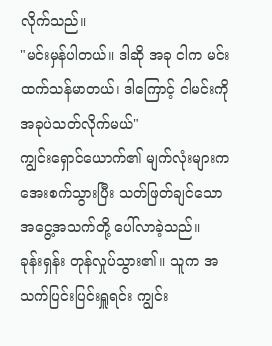လိုက်သည်။
"မင်းမှန်ပါတယ်။ ဒါဆို အခု ငါက မင်းထက်သန်မာတယ်၊ ဒါကြောင့် ငါမင်းကို အခုပဲသတ်လိုက်မယ်"
ကျွင်းရှောင်ယောက်၏ မျက်လုံးများက အေးစက်သွားပြီး သတ်ဖြတ်ချင်သော အငွေ့အသက်တို့ ပေါ်လာခဲ့သည်။
ခုန်းရှန်း တုန်လှုပ်သွား၏။ သူက အသက်ပြင်းပြင်းရှူရင်း ကျွင်း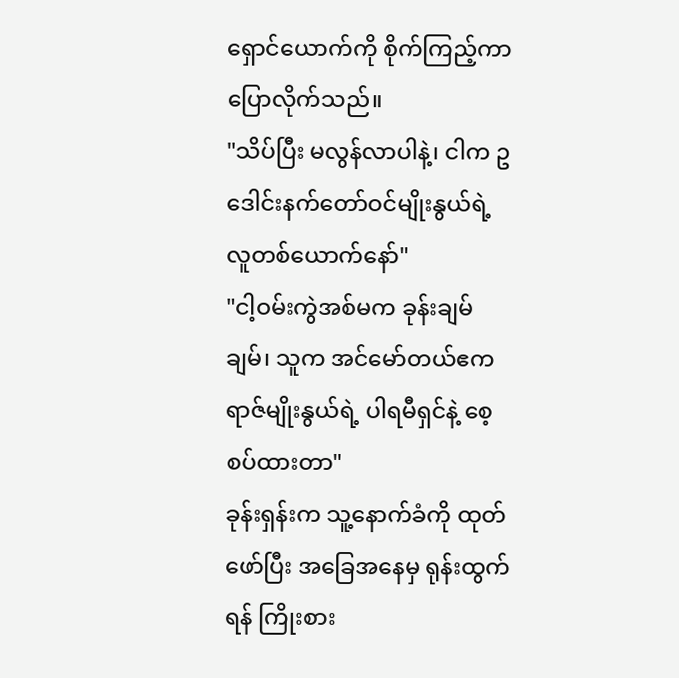ရှောင်ယောက်ကို စိုက်ကြည့်ကာ ပြောလိုက်သည်။
"သိပ်ပြီး မလွန်လာပါနဲ့၊ ငါက ဥဒေါင်းနက်တော်ဝင်မျိုးနွယ်ရဲ့ လူတစ်ယောက်နော်"
"ငါ့ဝမ်းကွဲအစ်မက ခုန်းချမ်ချမ်၊ သူက အင်မော်တယ်ဧကရာဇ်မျိုးနွယ်ရဲ့ ပါရမီရှင်နဲ့ စေ့စပ်ထားတာ"
ခုန်းရှန်းက သူ့နောက်ခံကို ထုတ်ဖော်ပြီး အခြေအနေမှ ရုန်းထွက်ရန် ကြိုးစား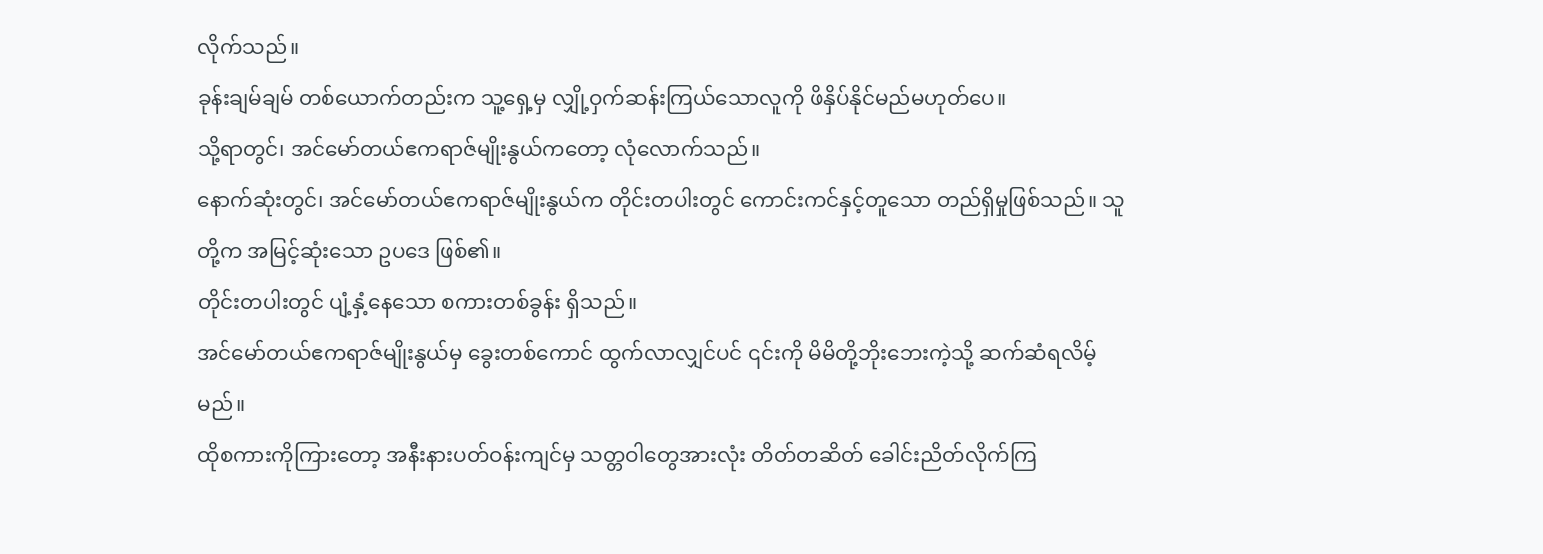လိုက်သည်။
ခုန်းချမ်ချမ် တစ်ယောက်တည်းက သူ့ရှေ့မှ လျှို့ဝှက်ဆန်းကြယ်သောလူကို ဖိနှိပ်နိုင်မည်မဟုတ်ပေ။
သို့ရာတွင်၊ အင်မော်တယ်ဧကရာဇ်မျိုးနွယ်ကတော့ လုံလောက်သည်။
နောက်ဆုံးတွင်၊ အင်မော်တယ်ဧကရာဇ်မျိုးနွယ်က တိုင်းတပါးတွင် ကောင်းကင်နှင့်တူသော တည်ရှိမှုဖြစ်သည်။ သူတို့က အမြင့်ဆုံးသော ဥပဒေ ဖြစ်၏။
တိုင်းတပါးတွင် ပျံ့နှံ့နေသော စကားတစ်ခွန်း ရှိသည်။
အင်မော်တယ်ဧကရာဇ်မျိုးနွယ်မှ ခွေးတစ်ကောင် ထွက်လာလျှင်ပင် ၎င်းကို မိမိတို့ဘိုးဘေးကဲ့သို့ ဆက်ဆံရလိမ့်မည်။
ထိုစကားကိုကြားတော့ အနီးနားပတ်ဝန်းကျင်မှ သတ္တဝါတွေအားလုံး တိတ်တဆိတ် ခေါင်းညိတ်လိုက်ကြ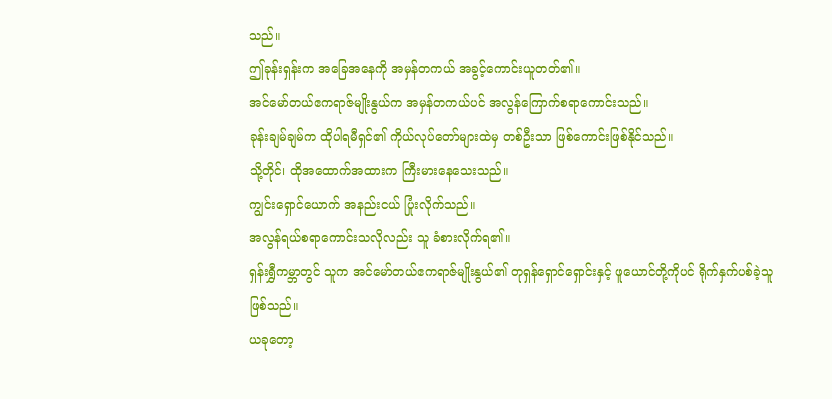သည်။
ဤခုန်းရှန်းက အခြေအနေကို အမှန်တကယ် အခွင့်ကောင်းယူတတ်၏။
အင်မော်တယ်ဧကရာဇ်မျိုးနွယ်က အမှန်တကယ်ပင် အလွန်ကြောက်စရာကောင်းသည်။
ခုန်းချမ်ချမ်က ထိုပါရမီရှင်၏ ကိုယ်လုပ်တော်များထဲမှ တစ်ဦးသာ ဖြစ်ကောင်းဖြစ်နိုင်သည်။
သို့တိုင်၊ ထိုအထောက်အထားက ကြီးမားနေသေးသည်။
ကျွင်းရှောင်ယောက် အနည်းငယ် ပြုံးလိုက်သည်။
အလွန်ရယ်စရာကောင်းသလိုလည်း သူ ခံစားလိုက်ရ၏။
ရှန်းရွှီကမ္ဘာတွင် သူက အင်မော်တယ်ဧကရာဇ်မျိုးနွယ်၏ တုရှန်ရှောင်ရှောင်းနှင့် ဖူယောင်တို့ကိုပင် ရိုက်နှက်ပစ်ခဲ့သူ ဖြစ်သည်။
ယခုတော့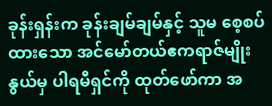ခုန်းရှန်းက ခုန်းချမ်ချမ်နှင့် သူမ စေ့စပ်ထားသော အင်မော်တယ်ဧကရာဇ်မျိုးနွယ်မှ ပါရမီရှင်ကို ထုတ်ဖော်ကာ အ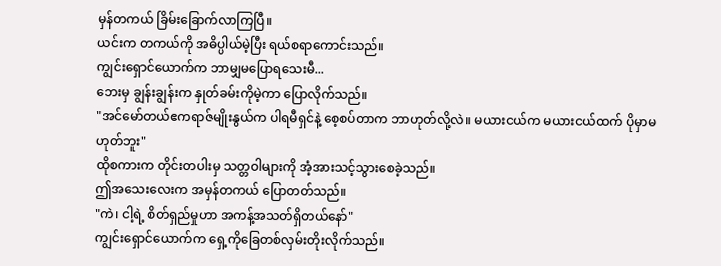မှန်တကယ် ခြိမ်းခြောက်လာကြပြီ။
ယင်းက တကယ်ကို အဓိပ္ပါယ်မဲ့ပြီး ရယ်စရာကောင်းသည်။
ကျွင်းရှောင်ယောက်က ဘာမျှမပြောရသေးမီ...
ဘေးမှ ချွန်းချွန်းက နှုတ်ခမ်းကိုမဲ့ကာ ပြောလိုက်သည်။
"အင်မော်တယ်ဧကရာဇ်မျိုးနွယ်က ပါရမီရှင်နဲ့ စေ့စပ်တာက ဘာဟုတ်လို့လဲ။ မယားငယ်က မယားငယ်ထက် ပိုမှာမဟုတ်ဘူး"
ထိုစကားက တိုင်းတပါးမှ သတ္တဝါများကို အံ့အားသင့်သွားစေခဲ့သည်။
ဤအသေးလေးက အမှန်တကယ် ပြောတတ်သည်။
"ကဲ၊ ငါ့ရဲ့ စိတ်ရှည်မှုဟာ အကန့်အသတ်ရှိတယ်နော်"
ကျွင်းရှောင်ယောက်က ရှေ့ကိုခြေတစ်လှမ်းတိုးလိုက်သည်။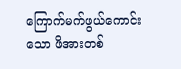ကြောက်မက်ဖွယ်ကောင်းသော ဖိအားတစ်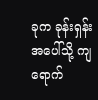ခုက ခုန်းရှန်းအပေါ်သို့ ကျရောက်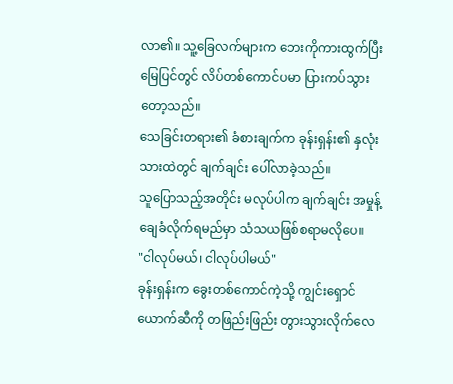လာ၏။ သူ့ခြေလက်များက ဘေးကိုကားထွက်ပြီး မြေပြင်တွင် လိပ်တစ်ကောင်ပမာ ပြားကပ်သွားတော့သည်။
သေခြင်းတရား၏ ခံစားချက်က ခုန်းရှန်း၏ နှလုံးသားထဲတွင် ချက်ချင်း ပေါ်လာခဲ့သည်။
သူပြောသည့်အတိုင်း မလုပ်ပါက ချက်ချင်း အမှုန့်ချေခံလိုက်ရမည်မှာ သံသယဖြစ်စရာမလိုပေ။
"ငါလုပ်မယ်၊ ငါလုပ်ပါမယ်"
ခုန်းရှန်းက ခွေးတစ်ကောင်ကဲ့သို့ ကျွင်းရှောင်ယောက်ဆီကို တဖြည်းဖြည်း တွားသွားလိုက်လေ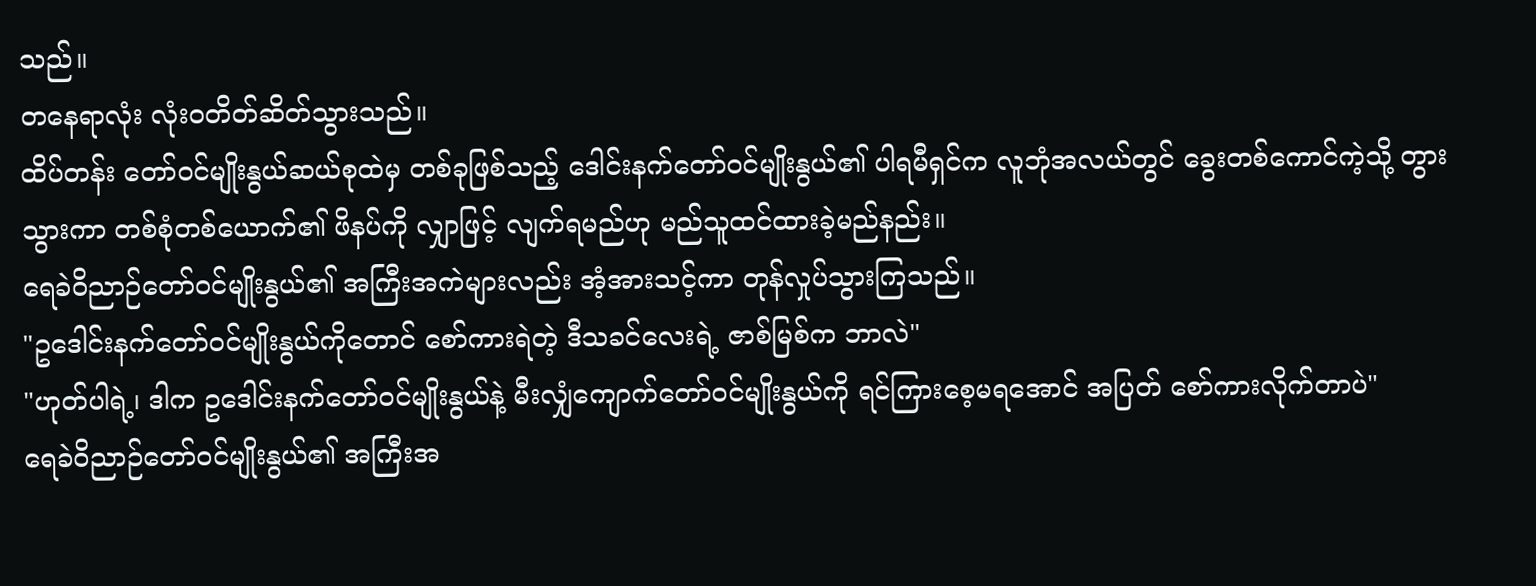သည်။
တနေရာလုံး လုံးဝတိတ်ဆိတ်သွားသည်။
ထိပ်တန်း တော်ဝင်မျိုးနွယ်ဆယ်စုထဲမှ တစ်ခုဖြစ်သည့် ဒေါင်းနက်တော်ဝင်မျိုးနွယ်၏ ပါရမီရှင်က လူဘုံအလယ်တွင် ခွေးတစ်ကောင်ကဲ့သို့ တွားသွားကာ တစ်စုံတစ်ယောက်၏ ဖိနပ်ကို လျှာဖြင့် လျက်ရမည်ဟု မည်သူထင်ထားခဲ့မည်နည်း။
ရေခဲဝိညာဉ်တော်ဝင်မျိုးနွယ်၏ အကြီးအကဲများလည်း အံ့အားသင့်ကာ တုန်လှုပ်သွားကြသည်။
"ဥဒေါင်းနက်တော်ဝင်မျိုးနွယ်ကိုတောင် စော်ကားရဲတဲ့ ဒီသခင်လေးရဲ့ ဇာစ်မြစ်က ဘာလဲ"
"ဟုတ်ပါရဲ့၊ ဒါက ဥဒေါင်းနက်တော်ဝင်မျိုးနွယ်နဲ့ မီးလျှံကျောက်တော်ဝင်မျိုးနွယ်ကို ရင်ကြားစေ့မရအောင် အပြတ် စော်ကားလိုက်တာပဲ"
ရေခဲဝိညာဉ်တော်ဝင်မျိုးနွယ်၏ အကြီးအ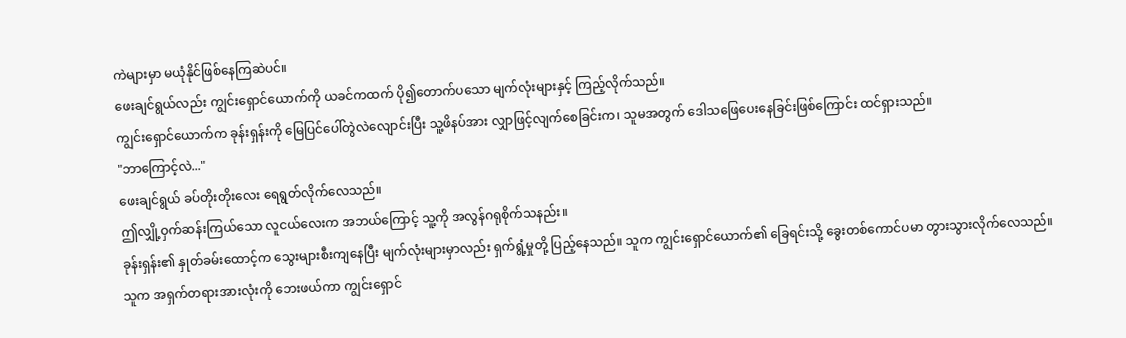ကဲများမှာ မယုံနိုင်ဖြစ်နေကြဆဲပင်။
ဖေးချင်ရွယ်လည်း ကျွင်းရှောင်ယောက်ကို ယခင်ကထက် ပို၍တောက်ပသော မျက်လုံးများနှင့် ကြည့်လိုက်သည်။
ကျွင်းရှောင်ယောက်က ခုန်းရှန်းကို မြေပြင်ပေါ်တွဲလဲလျောင်းပြီး သူ့ဖိနပ်အား လျှာဖြင့်လျက်စေခြင်းက၊ သူမအတွက် ဒေါသဖြေပေးနေခြင်းဖြစ်ကြောင်း ထင်ရှားသည်။
"ဘာကြောင့်လဲ..."
ဖေးချင်ရွယ် ခပ်တိုးတိုးလေး ရေရွတ်လိုက်လေသည်။
ဤလျှို့ဝှက်ဆန်းကြယ်သော လူငယ်လေးက အဘယ်ကြောင့် သူ့ကို အလွန်ဂရုစိုက်သနည်း။
ခုန်းရှန်း၏ နှုတ်ခမ်းထောင့်က သွေးများစီးကျနေပြီး မျက်လုံးများမှာလည်း ရှက်ရွံ့မှုတို့ ပြည့်နေသည်။ သူက ကျွင်းရှောင်ယောက်၏ ခြေရင်းသို့ ခွေးတစ်ကောင်ပမာ တွားသွားလိုက်လေသည်။
သူက အရှက်တရားအားလုံးကို ဘေးဖယ်ကာ ကျွင်းရှောင်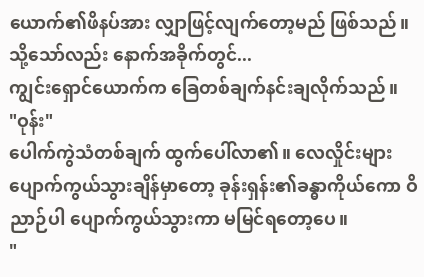ယောက်၏ဖိနပ်အား လျှာဖြင့်လျက်တော့မည် ဖြစ်သည်။
သို့သော်လည်း နောက်အခိုက်တွင်...
ကျွင်းရှောင်ယောက်က ခြေတစ်ချက်နင်းချလိုက်သည်။
"ဝုန်း"
ပေါက်ကွဲသံတစ်ချက် ထွက်ပေါ်လာ၏။ လေလှိုင်းများ ပျောက်ကွယ်သွားချိန်မှာတော့ ခုန်းရှန်း၏ခန္ဓာကိုယ်ကော ဝိညာဉ်ပါ ပျောက်ကွယ်သွားကာ မမြင်ရတော့ပေ။
"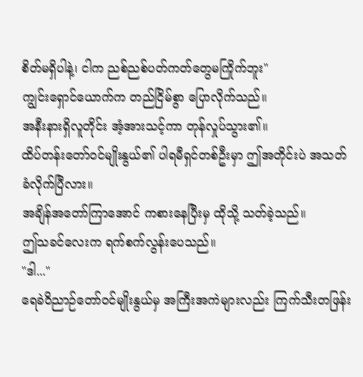စိတ်မရှိပါနဲ့၊ ငါက ညစ်ညစ်ပတ်ကတ်တွေမကြိုက်ဘူး"
ကျွင်းရှောင်ယောက်က တည်ငြိမ်စွာ ပြောလိုက်သည်။
အနီးနားရှိလူတိုင်း အံ့အားသင့်ကာ တုန်လှုပ်သွား၏။
ထိပ်တန်းတော်ဝင်မျိုးနွယ်၏ ပါရမီရှင်တစ်ဦးမှာ ဤအတိုင်းပဲ အသတ်ခံလိုက်ပြီလား။
အချိန်အတော်ကြာအောင် ကစားနေပြီးမှ ထိုသို့ သတ်ခဲ့သည်။
ဤသခင်လေးက ရက်စက်လွန်းပေသည်။
"ဒါ..."
ရေခဲဝိညာဉ်တော်ဝင်မျိုးနွယ်မှ အကြီးအကဲများလည်း ကြက်သီးတဖြန်း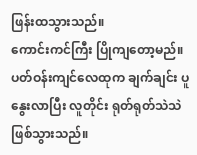ဖြန်းထသွားသည်။
ကောင်းကင်ကြီး ပြိုကျတော့မည်။
ပတ်ဝန်းကျင်လေထုက ချက်ချင်း ပူနွေးလာပြီး လူတိုင်း ရုတ်ရုတ်သဲသဲ ဖြစ်သွားသည်။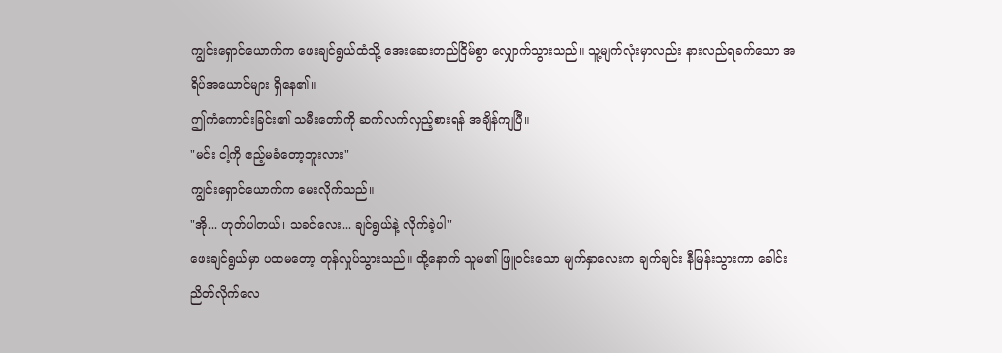ကျွင်းရှောင်ယောက်က ဖေးချင်ရွယ်ထံသို့ အေးဆေးတည်ငြိမ်စွာ လျှောက်သွားသည်။ သူ့မျက်လုံးမှာလည်း နားလည်ရခက်သော အရိပ်အယောင်များ ရှိနေ၏။
ဤကံကောင်းခြင်း၏ သမီးတော်ကို ဆက်လက်လှည့်စားရန် အချိန်ကျပြီ။
"မင်း ငါ့ကို ဧည့်မခံတော့ဘူးလား"
ကျွင်းရှောင်ယောက်က မေးလိုက်သည်။
"အို... ဟုတ်ပါတယ်၊ သခင်လေး... ချင်ရွယ်နဲ့ လိုက်ခဲ့ပါ"
ဖေးချင်ရွယ်မှာ ပထမတော့ တုန်လှုပ်သွားသည်။ ထို့နောက် သူမ၏ ဖြူဝင်းသော မျက်နှာလေးက ချက်ချင်း နီမြန်းသွားကာ ခေါင်းညိတ်လိုက်လေ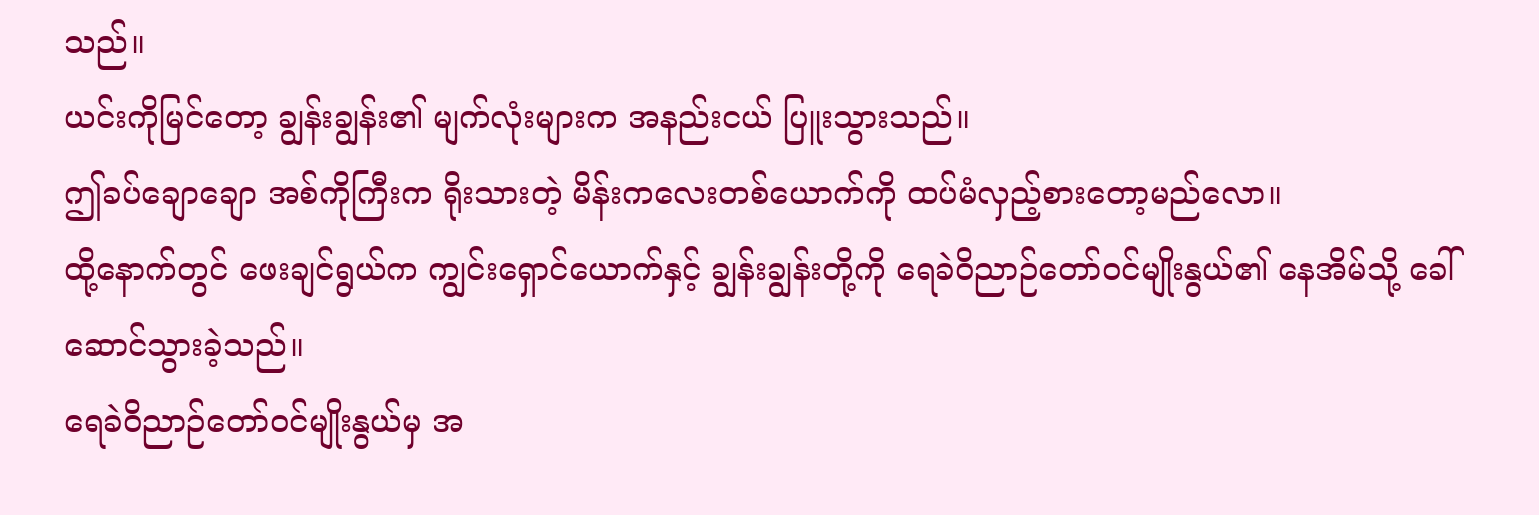သည်။
ယင်းကိုမြင်တော့ ချွန်းချွန်း၏ မျက်လုံးများက အနည်းငယ် ပြူးသွားသည်။
ဤခပ်ချောချော အစ်ကိုကြီးက ရိုးသားတဲ့ မိန်းကလေးတစ်ယောက်ကို ထပ်မံလှည့်စားတော့မည်လော။
ထို့နောက်တွင် ဖေးချင်ရွယ်က ကျွင်းရှောင်ယောက်နှင့် ချွန်းချွန်းတို့ကို ရေခဲဝိညာဉ်တော်ဝင်မျိုးနွယ်၏ နေအိမ်သို့ ခေါ်ဆောင်သွားခဲ့သည်။
ရေခဲဝိညာဉ်တော်ဝင်မျိုးနွယ်မှ အ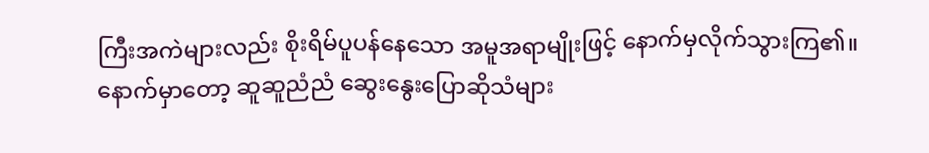ကြီးအကဲများလည်း စိုးရိမ်ပူပန်နေသော အမူအရာမျိုးဖြင့် နောက်မှလိုက်သွားကြ၏။
နောက်မှာတော့ ဆူဆူညံညံ ဆွေးနွေးပြောဆိုသံများ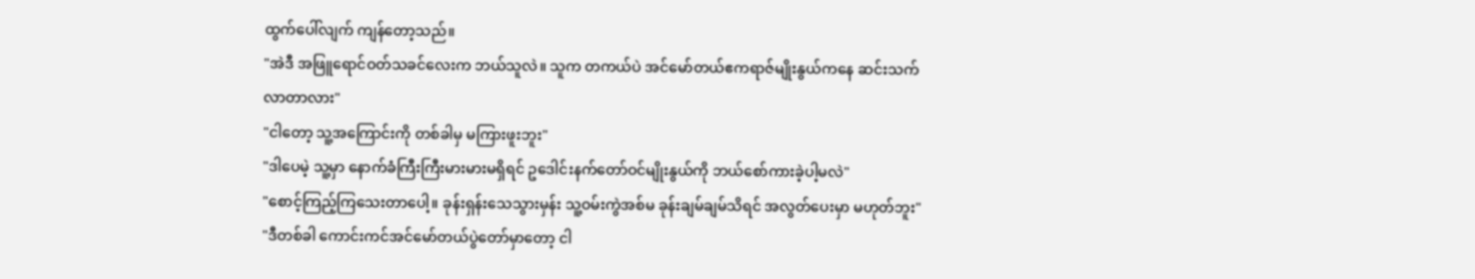ထွက်ပေါ်လျက် ကျန်တော့သည်။
"အဲဒီ အဖြူရောင်ဝတ်သခင်လေးက ဘယ်သူလဲ။ သူက တကယ်ပဲ အင်မော်တယ်ဧကရာဇ်မျိုးနွယ်ကနေ ဆင်းသက်လာတာလား"
"ငါတော့ သူ့အကြောင်းကို တစ်ခါမှ မကြားဖူးဘူး"
"ဒါပေမဲ့ သူ့မှာ နောက်ခံကြီးကြီးမားမားမရှိရင် ဥဒေါင်းနက်တော်ဝင်မျိုးနွယ်ကို ဘယ်စော်ကားခဲ့ပါ့မလဲ"
"စောင့်ကြည့်ကြသေးတာပေါ့။ ခုန်းရှန်းသေသွားမှန်း သူ့ဝမ်းကွဲအစ်မ ခုန်းချမ်ချမ်သိရင် အလွတ်ပေးမှာ မဟုတ်ဘူး"
"ဒီတစ်ခါ ကောင်းကင်အင်မော်တယ်ပွဲတော်မှာတော့ ငါ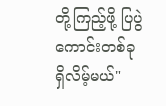တို့ကြည့်ဖို့ ပြပွဲကောင်းတစ်ခု ရှိလိမ့်မယ်"